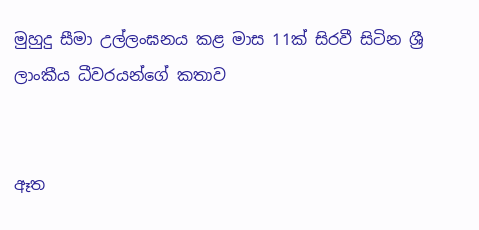මුහුදු සීමා උල්ලංඝනය කළ මාස 11ක් සිරවී සිටින ශ්‍රී ලාංකීය ධීවරයන්ගේ කතාව


ඈත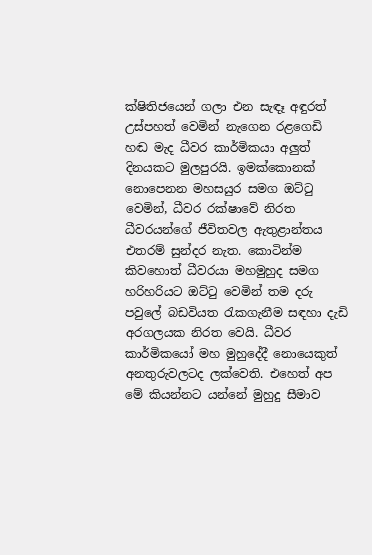ක්ෂිතිජයෙන් ගලා එන සැඳෑ අඳුරත් උස්පහත් වෙමින් නැගෙන රළගෙඩි හඬ මැද ධීවර කාර්මිකයා අලුත් දිනයකට මුලපුරයි. ඉමක්කොනක් නොපෙනන මහසයුර සමග ඔට්ටු වෙමින්, ධීවර රක්ෂාවේ නිරත ධීවරයන්ගේ ජීවිතවල ඇතුළාන්තය එතරම් සුන්දර නැත. කොටින්ම කිවහොත් ධීවරයා මහමුහුද සමග හරිහරියට ඔට්ටු වෙමින් තම දරු පවුලේ බඩවියත රැකගැනීම සඳහා දැඩි අරගලයක නිරත වෙයි. ධීවර කාර්මිකයෝ මහ මුහුදේදී නොයෙකුත් අනතුරුවලටද ලක්වෙති. එහෙත් අප මේ කියන්නට යන්නේ මුහුදු සීමාව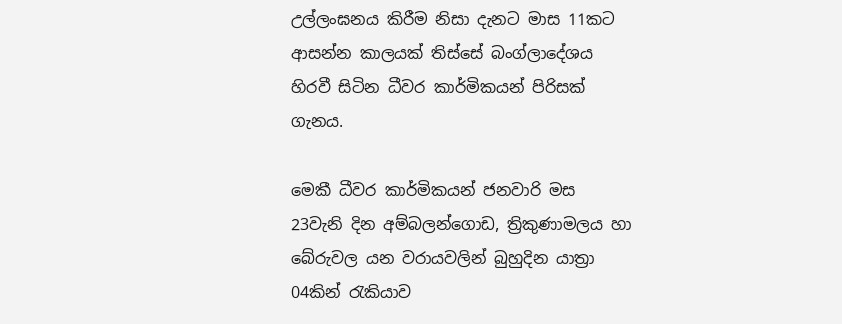උල්ලංඝනය කිරීම නිසා දැනට මාස 11කට ආසන්න කාලයක් තිස්සේ බංග්ලාදේශය හිරවී සිටින ධීවර කාර්මිකයන් පිරිසක් ගැනය.

මෙකී ධීවර කාර්මිකයන් ජනවාරි මස 23වැනි දින අම්බලන්ගොඩ, ත්‍රිකුණාමලය හා බේරුවල යන වරායවලින් බුහුදින යාත්‍රා 04කින් රැකියාව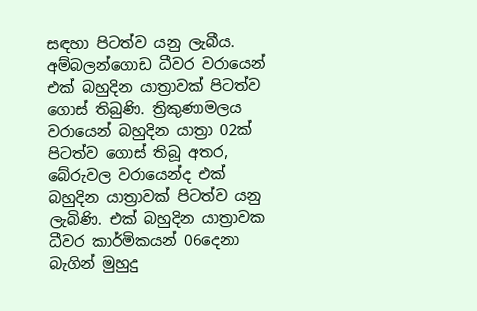සඳහා පිටත්ව යනු ලැබීය. අම්බලන්ගොඩ ධීවර වරායෙන් එක් බහුදින යාත්‍රාවක් පිටත්ව ගොස් තිබුණි. ත්‍රිකුණාමලය වරායෙන් බහුදින යාත්‍රා 02ක් පිටත්ව ගොස් තිබූ අතර, බේරුවල වරායෙන්ද එක් බහුදින යාත්‍රාවක් පිටත්ව යනු ලැබිණි. එක් බහුදින යාත්‍රාවක ධීවර කාර්මිකයන් 06දෙනා බැගින් මුහුදු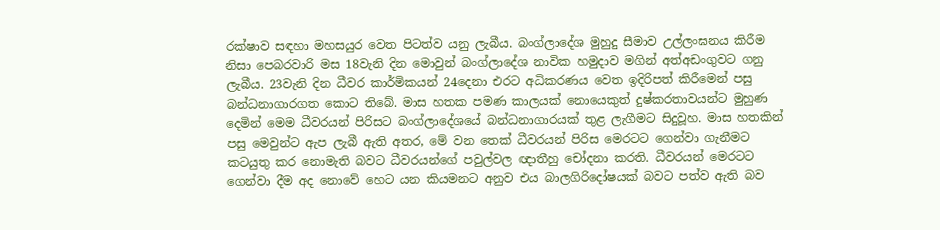රක්ෂාව සඳහා මහසයුර වෙත පිටත්ව යනු ලැබීය. බංග්ලාදේශ මුහුදු සීමාව උල්ලංඝනය කිරීම නිසා පෙබරවාරි මස 18වැනි දින මොවුන් බංග්ලාදේශ නාවික හමුදාව මගින් අත්අඩංගුවට ගනු ලැබීය. 23වැනි දින ධීවර කාර්මිකයන් 24දෙනා එරට අධිකරණය වෙත ඉදිරිපත් කිරීමෙන් පසු බන්ධනාගාරගත කොට තිබේ. මාස හතක පමණ කාලයක් නොයෙකුත් දුෂ්කරතාවයන්ට මුහුණ දෙමින් මෙම ධීවරයන් පිරිසට බංග්ලාදේශයේ බන්ධනාගාරයක් තුළ ලැගීමට සිදුවූහ. මාස හතකින් පසු මෙවුන්ට ඇප ලැබී ඇති අතර, මේ වන තෙක් ධීවරයන් පිරිස මෙරටට ගෙන්වා ගැනීමට කටයුතු කර නොමැති බවට ධීවරයන්ගේ පවුල්වල ඥාතීහු චෝදනා කරති. ධීවරයන් මෙරටට ගෙන්වා දීම අද නොවේ හෙට යන කියමනට අනුව එය බාලගිරිදෝෂයක් බවට පත්ව ඇති බව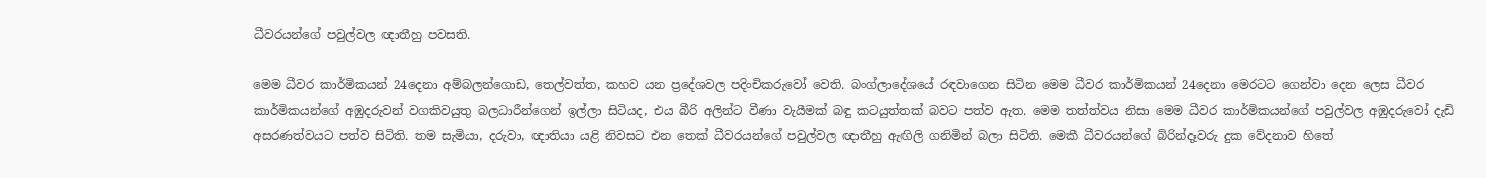ධීවරයන්ගේ පවුල්වල ඥාතීහු පවසති.

මෙම ධීවර කාර්මිකයන් 24දෙනා අම්බලන්ගොඩ, තෙල්වත්ත, කහව යන ප්‍රදේශවල පදිංචිකරුවෝ වෙති. බංග්ලාදේශයේ රඳවාගෙන සිටින මෙම ධීවර කාර්මිකයන් 24දෙනා මෙරටට ගෙන්වා දෙන ලෙස ධීවර කාර්මිකයන්ගේ අඹුදරුවන් වගකිවයුතු බලධාරීන්ගෙන් ඉල්ලා සිටියද, එය බීරි අලින්ට වීණා වැයීමක් බඳු කටයුත්තක් බවට පත්ව ඇත. මෙම තත්ත්වය නිසා මෙම ධීවර කාර්මිකයන්ගේ පවුල්වල අඹුදරුවෝ දැඩි අසරණත්වයට පත්ව සිටිති. තම සැමියා, දරුවා, ඥාතියා යළි නිවසට එන තෙක් ධීවරයන්ගේ පවුල්වල ඥාතීහු ඇඟිලි ගනිමින් බලා සිටිති. මෙකී ධීවරයන්ගේ බිරින්දෑවරු දුක වේදනාව හිතේ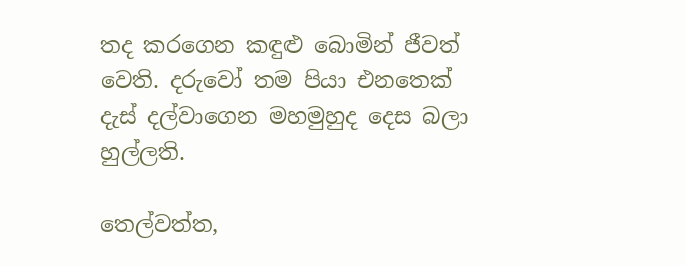තද කරගෙන කඳුළු බොමින් ජීවත් වෙති. දරුවෝ තම පියා එනතෙක් දැස් දල්වාගෙන මහමුහුද දෙස බලා හුල්ලති.

තෙල්වත්ත,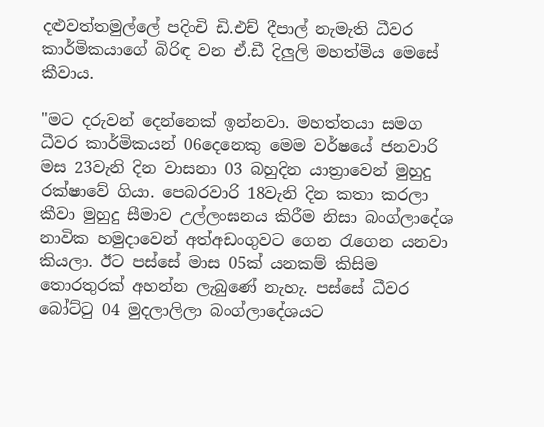දළුවත්තමුල්ලේ පදිංචි ඩි.එච් දීපාල් නැමැති ධීවර කාර්මිකයාගේ බිරිඳ වන ඒ.ඩී දිලුලි මහත්මිය මෙසේ කීවාය.

"මට දරුවන් දෙන්නෙක් ඉන්නවා. මහත්තයා සමග ධීවර කාර්මිකයන් 06දෙනෙකු මෙම වර්ෂයේ ජනවාරි මස 23වැනි දින වාසනා 03 බහුදින යාත්‍රාවෙන් මුහුදු රක්ෂාවේ ගියා. පෙබරවාරි 18වැනි දින කතා කරලා කීවා මුහුදු සීමාව උල්ලංඝනය කිරීම නිසා බංග්ලාදේශ නාවික හමුදාවෙන් අත්අඩංගුවට ගෙන රැගෙන යනවා කියලා. ඊට පස්සේ මාස 05ක් යනකම් කිසිම තොරතුරක් අහන්න ලැබුණේ නැහැ. පස්සේ ධීවර බෝට්ටු 04 මුදලාලිලා බංග්ලාදේශයට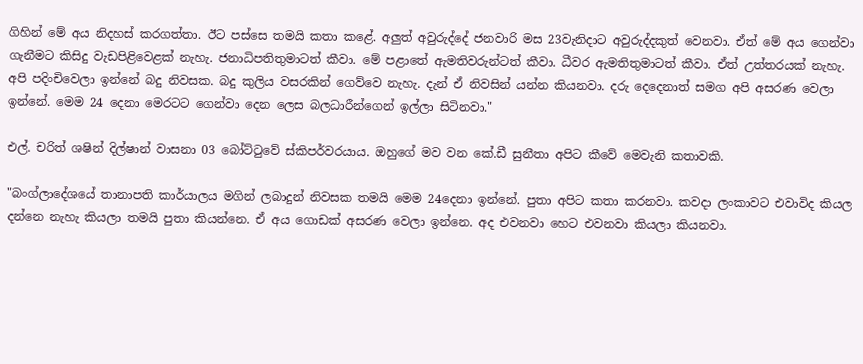ගිහින් මේ අය නිදහස් කරගත්තා. ඊට පස්සෙ තමයි කතා කළේ. අලුත් අවුරුද්දේ ජනවාරි මස 23වැනිදාට අවුරුද්දකුත් වෙනවා. ඒත් මේ අය ගෙන්වා ගැනීමට කිසිදු වැඩපිළිවෙළක් නැහැ. ජනාධිපතිතුමාටත් කීවා. මේ පළාතේ ඇමතිවරුන්ටත් කීවා. ධීවර ඇමතිතුමාටත් කීවා. ඒත් උත්තරයක් නැහැ. අපි පදිංචිවෙලා ඉන්නේ බදු නිවසක. බදු කුලිය වසරකින් ගෙව්වෙ නැහැ. දැන් ඒ නිවසින් යන්න කියනවා. දරු දෙදෙනාත් සමග අපි අසරණ වෙලා ඉන්නේ. මෙම 24 දෙනා මෙරටට ගෙන්වා දෙන ලෙස බලධාරීන්ගෙන් ඉල්ලා සිටිනවා."

එල්. චරිත් ශෂින් දිල්ෂාන් වාසනා 03 බෝට්ටුවේ ස්කිපර්වරයාය. ඔහුගේ මව වන කේ.ඩී සුනීතා අපිට කීවේ මෙවැනි කතාවකි.

"බංග්ලාදේශයේ තානාපති කාර්යාලය මගින් ලබාදුන් නිවසක තමයි මෙම 24දෙනා ඉන්නේ. පුතා අපිට කතා කරනවා. කවදා ලංකාවට එවාවිද කියල දන්නෙ නැහැ කියලා තමයි පුතා කියන්නෙ. ඒ අය ගොඩක් අසරණ වෙලා ඉන්නෙ. අද එවනවා හෙට එවනවා කියලා කියනවා.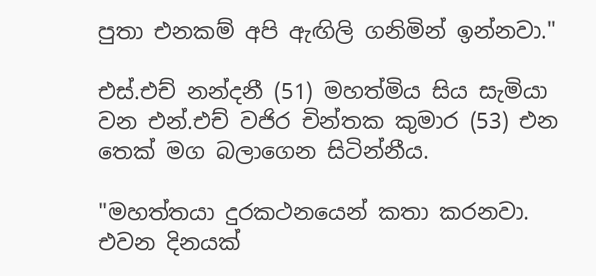පුතා එනකම් අපි ඇඟිලි ගනිමින් ඉන්නවා."

එස්.එච් නන්දනී (51) මහත්මිය සිය සැමියා වන එන්.එච් වජිර චින්තක කුමාර (53) එන තෙක් මග බලාගෙන සිටින්නීය.

"මහත්තයා දුරකථනයෙන් කතා කරනවා. එවන දිනයක්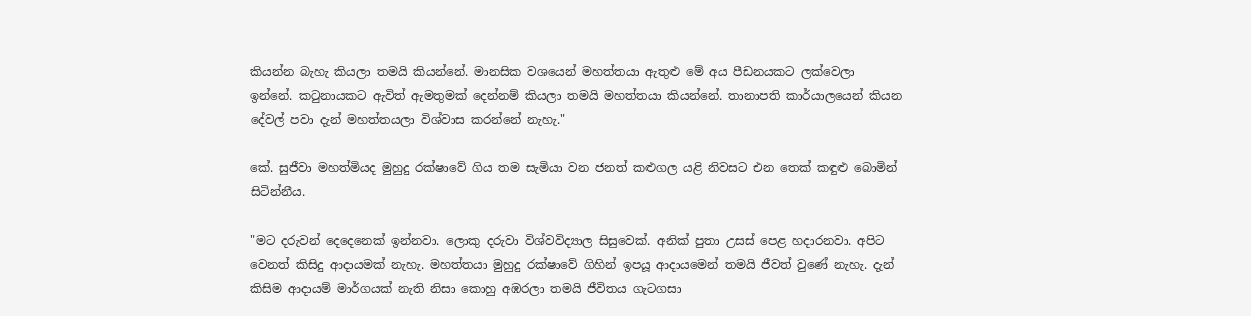කියන්න බැහැ කියලා තමයි කියන්නේ. මානසික වශයෙන් මහත්තයා ඇතුළු මේ අය පීඩනයකට ලක්වෙලා ඉන්නේ. කටුනායකට ඇවිත් ඇමතුමක් දෙන්නම් කියලා තමයි මහත්තයා කියන්නේ. තානාපති කාර්යාලයෙන් කියන දේවල් පවා දැන් මහත්තයලා විශ්වාස කරන්නේ නැහැ."

කේ. සුජීවා මහත්මියද මුහුදු රක්ෂාවේ ගිය තම සැමියා වන ජනත් කළුගල යළි නිවසට එන තෙක් කඳුළු බොමින් සිටින්නීය.

"මට දරුවන් දෙදෙනෙක් ඉන්නවා. ලොකු දරුවා විශ්වවිද්‍යාල සිසුවෙක්. අනික් පුතා උසස් පෙළ හදාරනවා. අපිට වෙනත් කිසිදු ආදායමක් නැහැ. මහත්තයා මුහුදු රක්ෂාවේ ගිහින් ඉපයූ ආදායමෙන් තමයි ජීවත් වුණේ නැහැ. දැන් කිසිම ආදායම් මාර්ගයක් නැති නිසා කොහු අඹරලා තමයි ජීවිතය ගැටගසා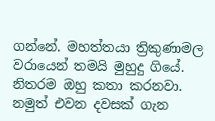ගන්නේ. මහත්තයා ත්‍රිකුණාමල වරායෙන් තමයි මුහුදු ගියේ. නිතරම ඔහු කතා කරනවා. නමුත් එවන දවසක් ගැන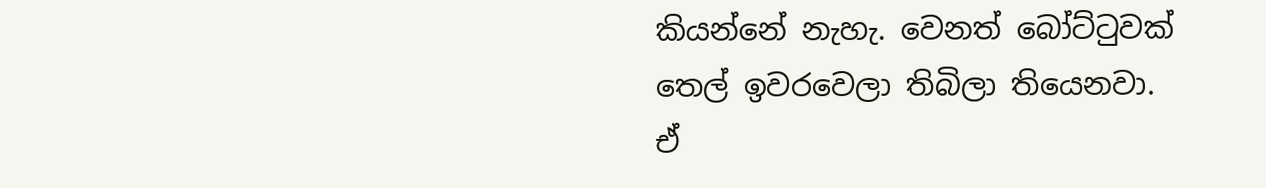කියන්නේ නැහැ. වෙනත් බෝට්ටුවක් තෙල් ඉවරවෙලා තිබිලා තියෙනවා. ඒ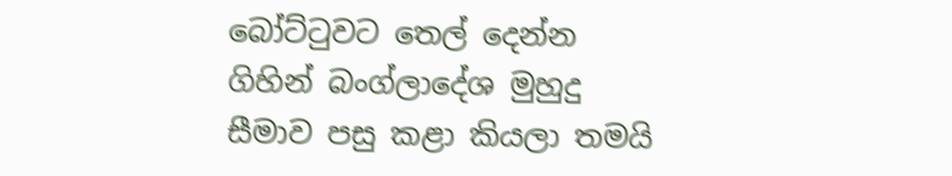බෝට්ටුවට තෙල් දෙන්න ගිහින් බංග්ලාදේශ මුහුදු සීමාව පසු කළා කියලා තමයි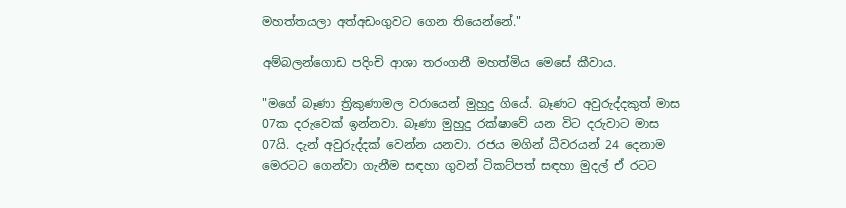මහත්තයලා අත්අඩංගුවට ගෙන තියෙන්නේ."

අම්බලන්ගොඩ පදිංචි ආශා තරංගනී මහත්මිය මෙසේ කීවාය.

"මගේ බෑණා ත්‍රිකුණාමල වරායෙන් මුහුදු ගියේ. බෑණට අවුරුද්දකුත් මාස 07ක දරුවෙක් ඉන්නවා. බෑණා මුහුදු රක්ෂාවේ යන විට දරුවාට මාස 07යි. දැන් අවුරුද්දක් වෙන්න යනවා. රජය මගින් ධීවරයන් 24 දෙනාම මෙරටට ගෙන්වා ගැනීම සඳහා ගුවන් ටිකට්පත් සඳහා මුදල් ඒ රටට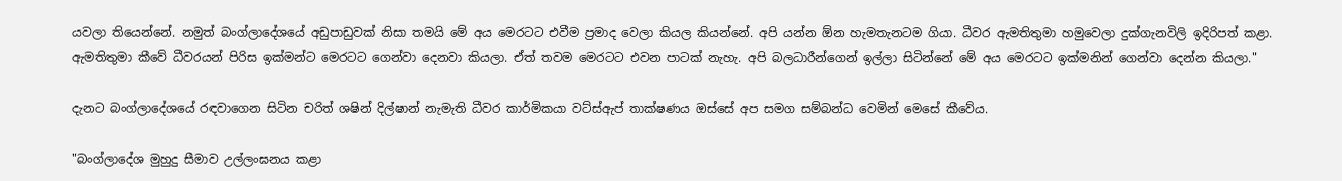යවලා තියෙන්නේ. නමුත් බංග්ලාදේශයේ අඩුපාඩුවක් නිසා තමයි මේ අය මෙරටට එවීම ප්‍රමාද වෙලා කියල කියන්නේ. අපි යන්න ඕන හැමතැනටම ගියා. ධීවර ඇමතිතුමා හමුවෙලා දුක්ගැනවිලි ඉදිරිපත් කළා. ඇමතිතුමා කීවේ ධීවරයන් පිරිස ඉක්මන්ට මෙරටට ගෙන්වා දෙනවා කියලා. ඒත් තවම මෙරටට එවන පාටක් නැහැ. අපි බලධාරීන්ගෙන් ඉල්ලා සිටින්නේ මේ අය මෙරටට ඉක්මනින් ගෙන්වා දෙන්න කියලා."

දැනට බංග්ලාදේශයේ රඳවාගෙන සිටින චරිත් ශෂින් දිල්ෂාන් නැමැති ධීවර කාර්මිකයා වට්ස්ඇප් තාක්ෂණය ඔස්සේ අප සමග සම්බන්ධ වෙමින් මෙසේ කීවේය.

"බංග්ලාදේශ මුහුදු සීමාව උල්ලංඝනය කළා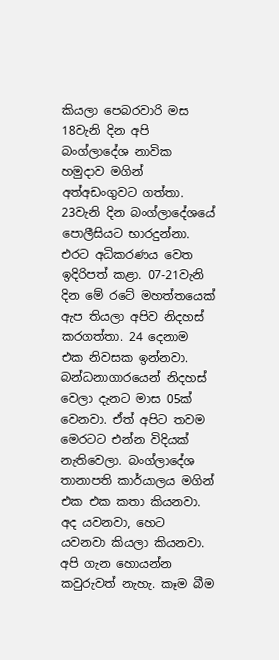කියලා පෙබරවාරි මස 18වැනි දින අපි බංග්ලාදේශ නාවික හමුදාව මගින් අත්අඩංගුවට ගත්තා. 23වැනි දින බංග්ලාදේශයේ පොලීසියට භාරදුන්නා. එරට අධිකරණය වෙත ඉදිරිපත් කළා. 07-21වැනි දින මේ රටේ මහත්තයෙක් ඇප තියලා අපිව නිදහස් කරගත්තා. 24 දෙනාම එක නිවසක ඉන්නවා. බන්ධනාගාරයෙන් නිදහස් වෙලා දැනට මාස 05ක් වෙනවා. ඒත් අපිට තවම මෙරටට එන්න විදියක් නැතිවෙලා. බංග්ලාදේශ තානාපති කාර්යාලය මගින් එක එක කතා කියනවා. අද යවනවා, හෙට යවනවා කියලා කියනවා. අපි ගැන හොයන්න කවුරුවත් නැහැ. කෑම බීම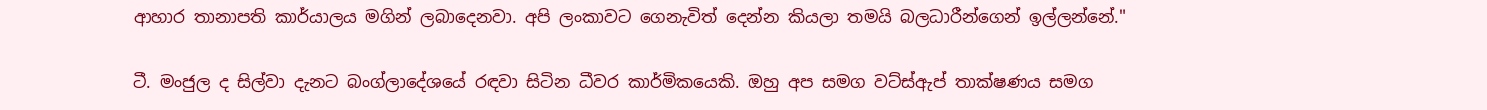ආහාර තානාපති කාර්යාලය මගින් ලබාදෙනවා. අපි ලංකාවට ගෙනැවිත් දෙන්න කියලා තමයි බලධාරීන්ගෙන් ඉල්ලන්නේ."

ටී. මංජුල ද සිල්වා දැනට බංග්ලාදේශයේ රඳවා සිටින ධීවර කාර්මිකයෙකි. ඔහු අප සමග වට්ස්ඇප් තාක්ෂණය සමග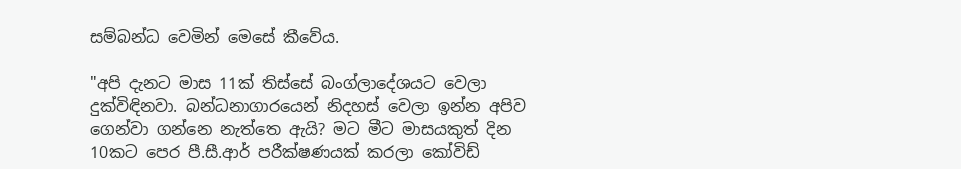සම්බන්ධ වෙමින් මෙසේ කීවේය.

"අපි දැනට මාස 11ක් තිස්සේ බංග්ලාදේශයට වෙලා දුක්විඳිනවා. බන්ධනාගාරයෙන් නිදහස් වෙලා ඉන්න අපිව ගෙන්වා ගන්නෙ නැත්තෙ ඇයි? මට මීට මාසයකුත් දින 10කට පෙර පී.සී.ආර් පරීක්ෂණයක් කරලා කෝවිඩ්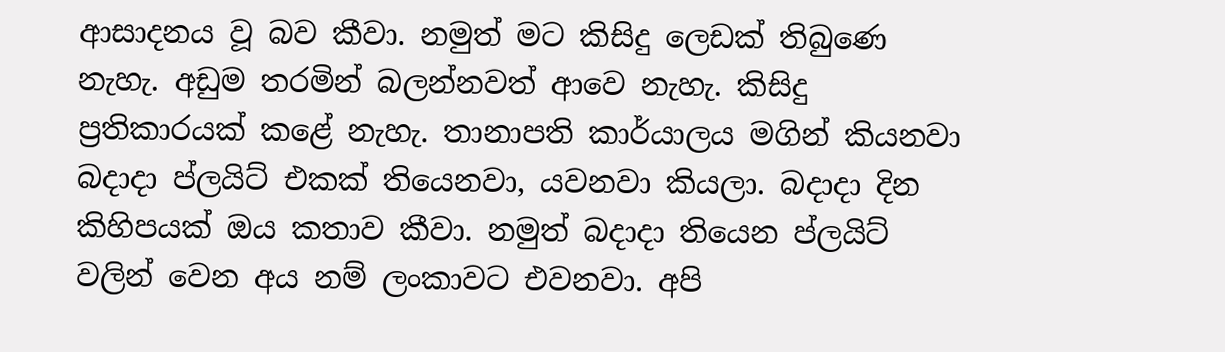ආසාදනය වූ බව කීවා. නමුත් මට කිසිදු ලෙඩක් තිබුණෙ නැහැ. අඩුම තරමින් බලන්නවත් ආවෙ නැහැ. කිසිදු ප්‍රතිකාරයක් කළේ නැහැ. තානාපති කාර්යාලය මගින් කියනවා බදාදා ප්ලයිට් එකක් තියෙනවා, යවනවා කියලා. බදාදා දින කිහිපයක් ඔය කතාව කීවා. නමුත් බදාදා තියෙන ප්ලයිට් වලින් වෙන අය නම් ලංකාවට එවනවා. අපි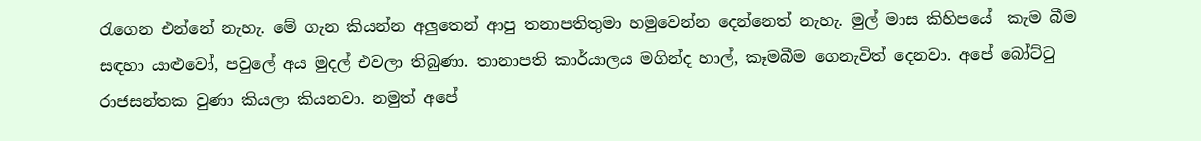රැගෙන එන්නේ නැහැ. මේ ගැන කියන්න අලුතෙන් ආපු තනාපතිතුමා හමුවෙන්න දෙන්නෙත් නැහැ. මුල් මාස කිහිපයේ  කැම බීම සඳහා යාළුවෝ, පවුලේ අය මුදල් එවලා තිබුණා. තානාපති කාර්යාලය මගින්ද හාල්, කෑමබීම ගෙනැවිත් දෙනවා. අපේ බෝට්ටු රාජසන්තක වුණා කියලා කියනවා. නමුත් අපේ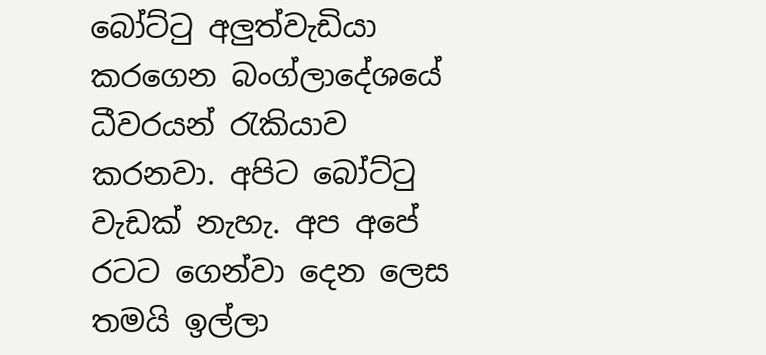බෝට්ටු අලුත්වැඩියා කරගෙන බංග්ලාදේශයේ ධීවරයන් රැකියාව කරනවා. අපිට බෝට්ටු වැඩක් නැහැ. අප අපේ රටට ගෙන්වා දෙන ලෙස තමයි ඉල්ලා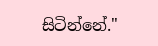සිටින්නේ."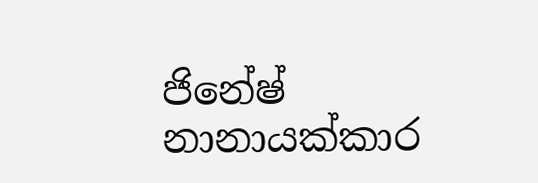ජිනේෂ් නානායක්කාර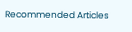Recommended Articles